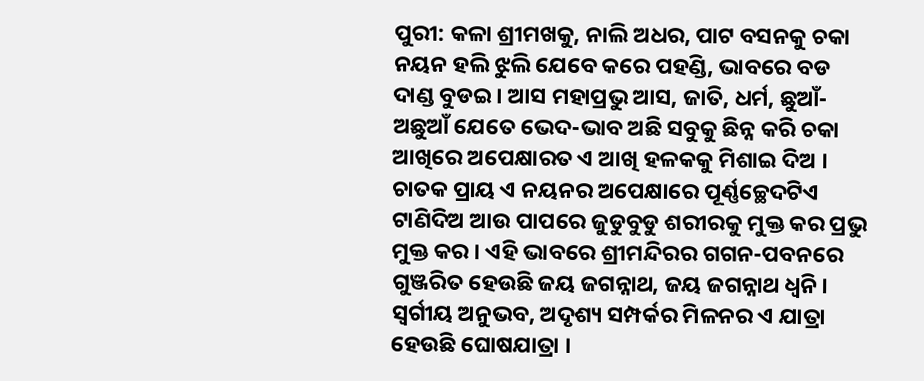ପୁରୀ: କଳା ଶ୍ରୀମଖକୁ, ନାଲି ଅଧର, ପାଟ ବସନକୁ ଚକା ନୟନ ହଲି ଝୁଲି ଯେବେ କରେ ପହଣ୍ଡି, ଭାବରେ ବଡ ଦାଣ୍ଡ ବୁଡଇ । ଆସ ମହାପ୍ରଭୁ ଆସ, ଜାତି, ଧର୍ମ, ଛୁଆଁ-ଅଛୁଆଁ ଯେତେ ଭେଦ-ଭାବ ଅଛି ସବୁକୁ ଛିନ୍ନ କରି ଚକା ଆଖିରେ ଅପେକ୍ଷାରତ ଏ ଆଖି ହଳକକୁ ମିଶାଇ ଦିଅ । ଚାତକ ପ୍ରାୟ ଏ ନୟନର ଅପେକ୍ଷାରେ ପୂର୍ଣ୍ଣଚ୍ଛେଦଟିଏ ଟାଣିଦିଅ ଆଉ ପାପରେ ଜୁଡୁବୁଡୁ ଶରୀରକୁ ମୁକ୍ତ କର ପ୍ରଭୁ ମୁକ୍ତ କର । ଏହି ଭାବରେ ଶ୍ରୀମନ୍ଦିରର ଗଗନ-ପବନରେ ଗୁଞ୍ଜରିତ ହେଉଛି ଜୟ ଜଗନ୍ନାଥ, ଜୟ ଜଗନ୍ନାଥ ଧ୍ବନି ।
ସ୍ବର୍ଗୀୟ ଅନୁଭବ, ଅଦୃଶ୍ୟ ସମ୍ପର୍କର ମିଳନର ଏ ଯାତ୍ରା ହେଉଛି ଘୋଷଯାତ୍ରା ।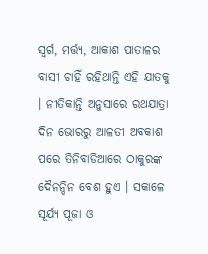ସ୍ବର୍ଗ, ମର୍ତ୍ତ୍ୟ, ଆକାଶ ପାତାଳର ବାସୀ ଚାହିଁ ରହିଥାନ୍ତି ଏହି ଯାତକୁ । ନୀତିକାନ୍ତି ଅନୁସାରେ ରଥଯାତ୍ରା ଦିନ ଭୋରରୁ ଆଳତୀ ଅବକାଶ ପରେ ତିନିବାଡିଆରେ ଠାକୁରଙ୍କ ଦୈନନ୍ଦିନ ବେଶ ହୁଏ । ସକାଳେ ସୂର୍ଯ୍ୟ ପୂଜା ଓ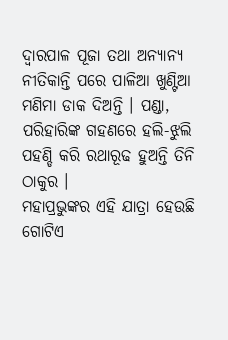ଦ୍ବାରପାଳ ପୂଜା ତଥା ଅନ୍ୟାନ୍ୟ ନୀତିକାନ୍ତି ପରେ ପାଳିଆ ଖୁଣ୍ଟିଆ ମଣିମା ଡାକ ଦିଅନ୍ତି । ପଣ୍ଡା, ପରିହାରିଙ୍କ ଗହଣରେ ହଲି-ଝୁଲି ପହଣ୍ଡି କରି ରଥାରୂଢ ହୁଅନ୍ତି ତିନି ଠାକୁର ।
ମହାପ୍ରଭୁଙ୍କର ଏହି ଯାତ୍ରା ହେଉଛି ଗୋଟିଏ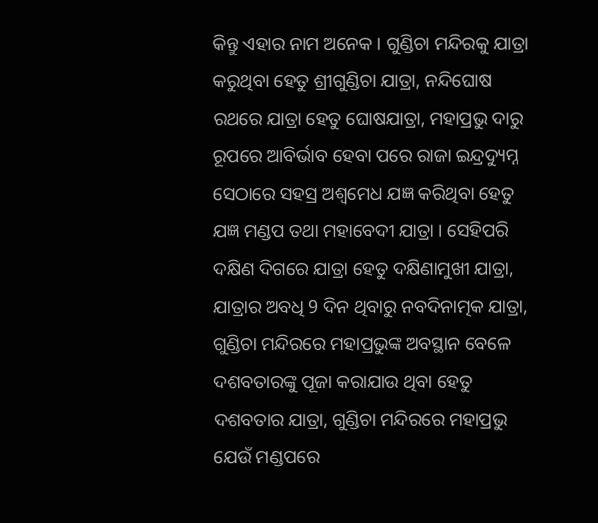କିନ୍ତୁ ଏହାର ନାମ ଅନେକ । ଗୁଣ୍ଡିଚା ମନ୍ଦିରକୁ ଯାତ୍ରା କରୁଥିବା ହେତୁ ଶ୍ରୀଗୁଣ୍ଡିଚା ଯାତ୍ରା, ନନ୍ଦିଘୋଷ ରଥରେ ଯାତ୍ରା ହେତୁ ଘୋଷଯାତ୍ରା, ମହାପ୍ରଭୁ ଦାରୁ ରୂପରେ ଆବିର୍ଭାବ ହେବା ପରେ ରାଜା ଇନ୍ଦ୍ରଦ୍ୟୁମ୍ନ ସେଠାରେ ସହସ୍ର ଅଶ୍ବମେଧ ଯଜ୍ଞ କରିଥିବା ହେତୁ ଯଜ୍ଞ ମଣ୍ଡପ ତଥା ମହାବେଦୀ ଯାତ୍ରା । ସେହିପରି ଦକ୍ଷିଣ ଦିଗରେ ଯାତ୍ରା ହେତୁ ଦକ୍ଷିଣାମୁଖୀ ଯାତ୍ରା, ଯାତ୍ରାର ଅବଧି 9 ଦିନ ଥିବାରୁ ନବଦିନାତ୍ମକ ଯାତ୍ରା, ଗୁଣ୍ଡିଚା ମନ୍ଦିରରେ ମହାପ୍ରଭୁଙ୍କ ଅବସ୍ଥାନ ବେଳେ ଦଶବତାରଙ୍କୁ ପୂଜା କରାଯାଉ ଥିବା ହେତୁ ଦଶବତାର ଯାତ୍ରା, ଗୁଣ୍ଡିଚା ମନ୍ଦିରରେ ମହାପ୍ରଭୁ ଯେଉଁ ମଣ୍ଡପରେ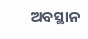ଅବସ୍ଥାନ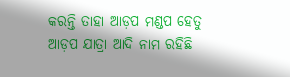କରନ୍ତି ତାହା ଆଡ଼ପ ମଣ୍ଡପ ହେତୁ ଆଡ଼ପ ଯାତ୍ରା ଆଦି ନାମ ରହିଛି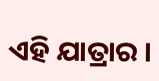ଏହି ଯାତ୍ରାର ।